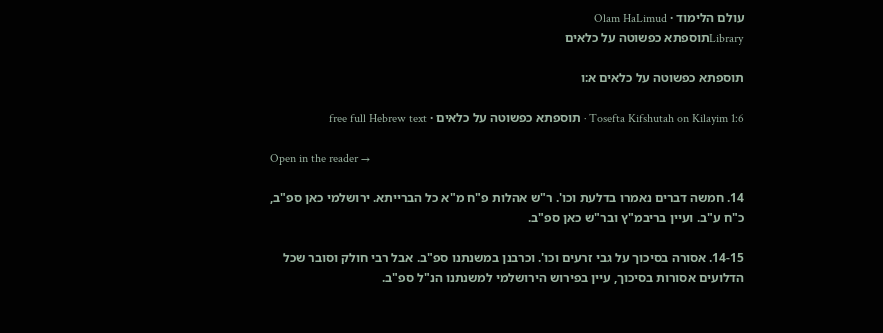עולם הלימוד · Olam HaLimud
Libraryתוספתא כפשוטה על כלאים

תוספתא כפשוטה על כלאים א:ו

Tosefta Kifshutah on Kilayim 1:6 · תוספתא כפשוטה על כלאים · free full Hebrew text

Open in the reader →

14. חמשה דברים נאמרו בדלעת וכו'. ר"ש אהלות פ"ח מ"א כל הברייתא. ירושלמי כאן ספ"ב, כ"ח ע"ב. ועיין בריבמ"ץ ובר"ש כאן ספ"ב.

14-15. אסורה בסיכוך על גבי זרעים וכו'. וכרבנן במשנתנו ספ"ב. אבל רבי חולק וסובר שכל הדלועים אסורות בסיכוך, עיין בפירוש הירושלמי למשנתנו הנ"ל ספ"ב.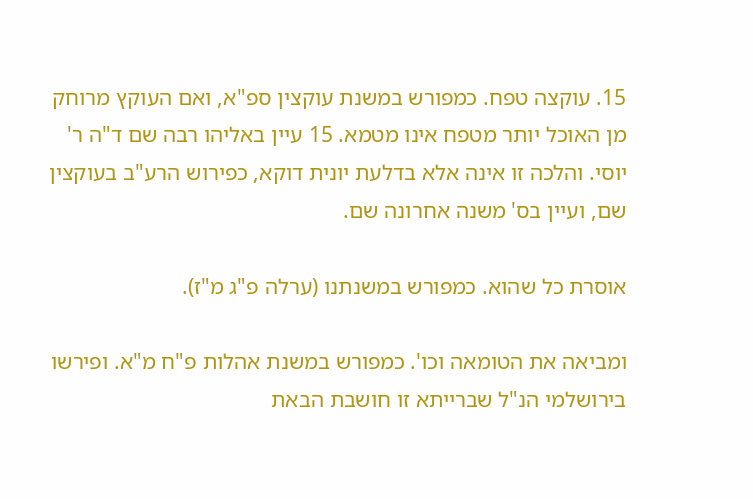15. עוקצה טפח. כמפורש במשנת עוקצין ספ"א, ואם העוקץ מרוחק מן האוכל יותר מטפח אינו מטמא. 15 עיין באליהו רבה שם ד"ה ר' יוסי. והלכה זו אינה אלא בדלעת יונית דוקא, כפירוש הרע"ב בעוקצין שם, ועיין בס' משנה אחרונה שם.

אוסרת כל שהוא. כמפורש במשנתנו (ערלה פ"ג מ"ז).

ומביאה את הטומאה וכו'. כמפורש במשנת אהלות פ"ח מ"א. ופירשו בירושלמי הנ"ל שברייתא זו חושבת הבאת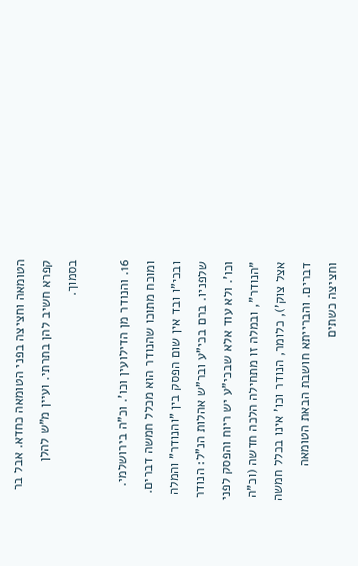הטומאה וחציצה בפני הטומאה כחדא. אבל בר קפרא חשיב להן בתרתי. ועיין מ"ש להלן בסמוך.

16. והנודר מן הדילועין וכו'. וכ"ה בירושלמי. ומוכח מתוכו שהנודר הוא מכלל חמשה דברים. ובכי"ו ובד אין שום הפסק בין "והנודר" והמלה שלפניו. ברם בכי"ע ובר"ש אהלות הנ"ל: הנודר וכו'. ולא עוד אלא שבכי"ע יש ריוח והפסק לפני "הנודר", ובמלה זו מתחילה הלכה חדשה (וכ"ה אצל צוק'), כלומר, הנודר וכו' אינו בכלל חמשה דברים. והברייתא חושבת הבאת הטומאה וחציצה כשתים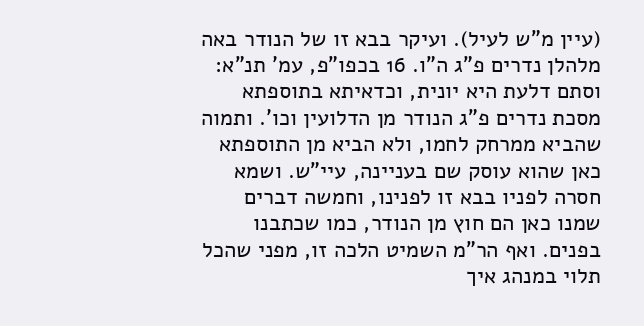(עיין מ"ש לעיל). ועיקר בבא זו של הנודר באה מלהלן נדרים פ"ג ה"ו. 16 בכפו"פ, עמ' תנ"א: וסתם דלעת היא יונית, וכדאיתא בתוספתא מסכת נדרים פ"ג הנודר מן הדלועין וכו'. ותמוה שהביא ממרחק לחמו, ולא הביא מן התוספתא כאן שהוא עוסק שם בעניינה, עיי"ש. ושמא חסרה לפניו בבא זו לפנינו, וחמשה דברים שמנו כאן הם חוץ מן הנודר, כמו שכתבנו בפנים. ואף הר"מ השמיט הלכה זו, מפני שהכל תלוי במנהג איך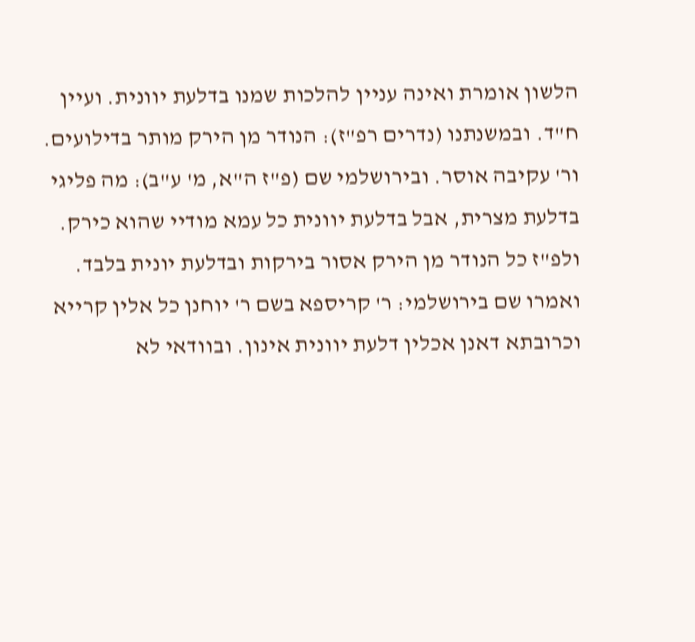הלשון אומרת ואינה עניין להלכות שמנו בדלעת יוונית. ועיין ח"ד. ובמשנתנו (נדרים רפ"ז): הנודר מן הירק מותר בדילועים. ור' עקיבה אוסר. ובירושלמי שם (פ"ז ה"א, מ' ע"ב): מה פליגי בדלעת מצרית, אבל בדלעת יוונית כל עמא מודיי שהוא כירק. ולפ"ז כל הנודר מן הירק אסור בירקות ובדלעת יונית בלבד. ואמרו שם בירושלמי: ר' קריספא בשם ר' יוחנן כל אלין קרייא וכרובתא דאנן אכלין דלעת יוונית אינון. ובוודאי לא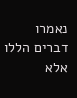נאמרו דברים הללו אלא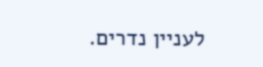לעניין נדרים.